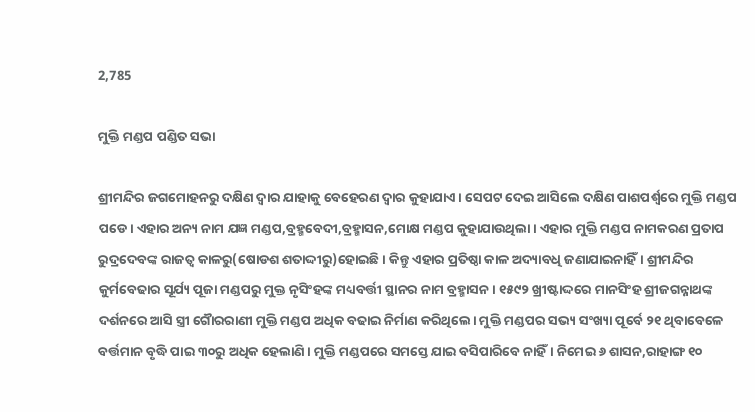2,785

ମୁକ୍ତି ମଣ୍ଡପ ପଣ୍ଡିତ ସଭା

ଶ୍ରୀମନ୍ଦିର ଜଗମୋହନରୁ ଦକ୍ଷିଣ ଦ୍ଵାର ଯାହାକୁ ବେହେରଣ ଦ୍ଵାର କୁହାଯାଏ। ସେପଟ ଦେଇ ଆସିଲେ ଦକ୍ଷିଣ ପାଶପର୍ଶ୍ଵରେ ମୁକ୍ତି ମଣ୍ଡପ ପଡେ। ଏହାର ଅନ୍ୟ ନାମ ଯଜ୍ଞ ମଣ୍ଡପ,ବ୍ରହ୍ମବେଦୀ,ବ୍ରହ୍ମାସନ,ମୋକ୍ଷ ମଣ୍ଡପ କୁହାଯାଉଥିଲା। ଏହାର ମୁକ୍ତି ମଣ୍ଡପ ନାମକରଣ ପ୍ରତାପ ରୁଦ୍ରଦେବଙ୍କ ରାଜତ୍ଵ କାଳରୁ(ଷୋଡଶ ଶତାଦ୍ଦୀରୁ)ହୋଇଛି। କିନ୍ତୁ ଏହାର ପ୍ରତିଷ୍ଠା କାଳ ଅଦ୍ୟାବଧି ଜଣାଯାଇନାହିଁ। ଶ୍ରୀମନ୍ଦିର କୁର୍ମବେଢାର ସୂର୍ଯ୍ୟ ପୂଜା ମଣ୍ଡପରୁ ମୁକ୍ତ ନୃସିଂହଙ୍କ ମଧ୍ୟବର୍ତ୍ତୀ ସ୍ଥାନର ନାମ ବ୍ରହ୍ମାସନ। ୧୫୯୨ ଖ୍ରୀଷ୍ଟାଦ୍ଦରେ ମାନସିଂହ ଶ୍ରୀଜଗନ୍ନାଥଙ୍କ ଦର୍ଶନରେ ଆସି ସ୍ତ୍ରୀ ଗୈାରରାଣୀ ମୁକ୍ତି ମଣ୍ଡପ ଅଧିକ ବଢାଇ ନିର୍ମାଣ କରିଥିଲେ। ମୁକ୍ତି ମଣ୍ଡପର ସଭ୍ୟ ସଂଖ୍ୟା ପୂର୍ବେ ୨୧ ଥିବାବେଳେ ବର୍ତ୍ତମାନ ବୃଦ୍ଧି ପାଇ ୩୦ରୁ ଅଧିକ ହେଲାଣି। ମୁକ୍ତି ମଣ୍ଡପରେ ସମସ୍ତେ ଯାଇ ବସିପାରିବେ ନାହିଁ। ନିମେଇ ୬ ଶାସନ,ରାହାଙ୍ଗ ୧୦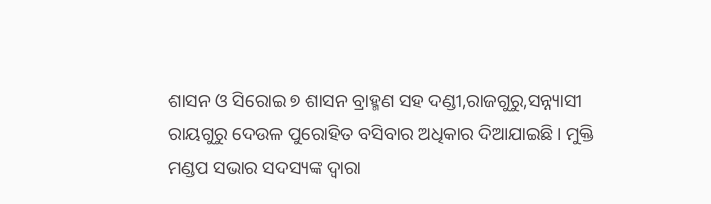ଶାସନ ଓ ସିରୋଇ ୭ ଶାସନ ବ୍ରାହ୍ମଣ ସହ ଦଣ୍ଡୀ,ରାଜଗୁରୁ,ସନ୍ନ୍ୟାସୀ ରାୟଗୁରୁ ଦେଉଳ ପୁରୋହିତ ବସିବାର ଅଧିକାର ଦିଆଯାଇଛି। ମୁକ୍ତି ମଣ୍ଡପ ସଭାର ସଦସ୍ୟଙ୍କ ଦ୍ଵାରା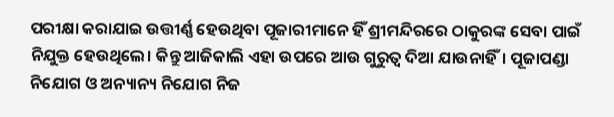ପରୀକ୍ଷା କରାଯାଇ ଉତ୍ତୀର୍ଣ୍ଣ ହେଉଥିବା ପୂଜାରୀମାନେ ହିଁ ଶ୍ରୀମନ୍ଦିରରେ ଠାକୁରଙ୍କ ସେବା ପାଇଁ ନିଯୁକ୍ତ ହେଉଥିଲେ। କିନ୍ତୁ ଆଜିକାଲି ଏହା ଉପରେ ଆଉ ଗୁରୁତ୍ଵ ଦିଆ ଯାଉନାହିଁ। ପୂଜାପଣ୍ଡା ନିଯୋଗ ଓ ଅନ୍ୟାନ୍ୟ ନିଯୋଗ ନିଜ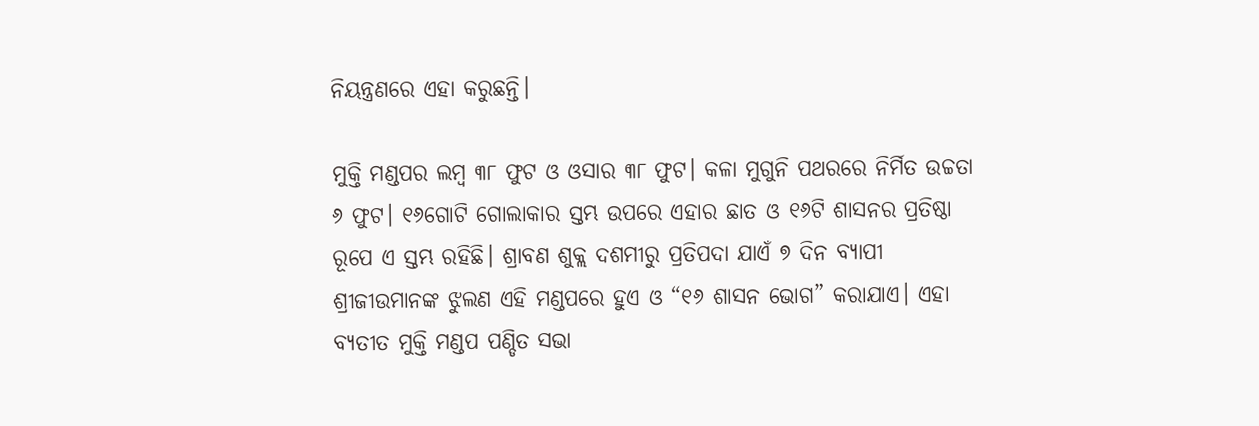ନିୟନ୍ତ୍ରଣରେ ଏହା କରୁଛନ୍ତି।

ମୁକ୍ତି ମଣ୍ଡପର ଲମ୍ବ ୩୮ ଫୁଟ ଓ ଓସାର ୩୮ ଫୁଟ। କଳା ମୁଗୁନି ପଥରରେ ନିର୍ମିତ ଉଚ୍ଚତା ୬ ଫୁଟ। ୧୬ଗୋଟି ଗୋଲାକାର ସ୍ତମ୍ଭ ଉପରେ ଏହାର ଛାତ ଓ ୧୬ଟି ଶାସନର ପ୍ରତିଷ୍ଠା ରୂପେ ଏ ସ୍ତମ୍ଭ ରହିଛି। ଶ୍ରାବଣ ଶୁକ୍ଲ ଦଶମୀରୁ ପ୍ରତିପଦା ଯାଏଁ ୭ ଦିନ ବ୍ୟାପୀ ଶ୍ରୀଜୀଉମାନଙ୍କ ଝୁଲଣ ଏହି ମଣ୍ଡପରେ ହୁଏ ଓ “୧୬ ଶାସନ ଭୋଗ” କରାଯାଏ। ଏହା ବ୍ୟତୀତ ମୁକ୍ତି ମଣ୍ଡପ ପଣ୍ଡିତ ସଭା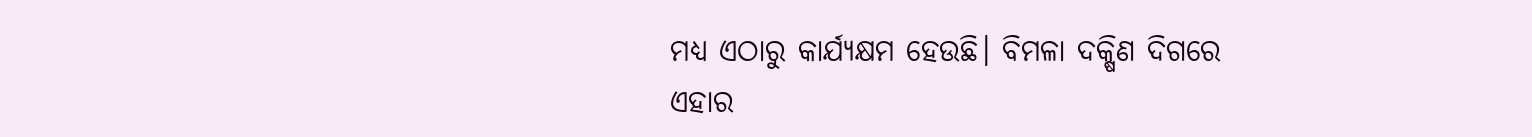ମଧ୍ୟ ଏଠାରୁ କାର୍ଯ୍ୟକ୍ଷମ ହେଉଛି। ବିମଳା ଦକ୍ଷିଣ ଦିଗରେ ଏହାର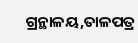ଗ୍ରନ୍ଥାଳୟ,ତାଳପତ୍ର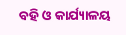ବହି ଓ କାର୍ଯ୍ୟାଳୟ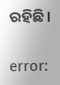ରହିଛି।

error: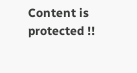Content is protected !!